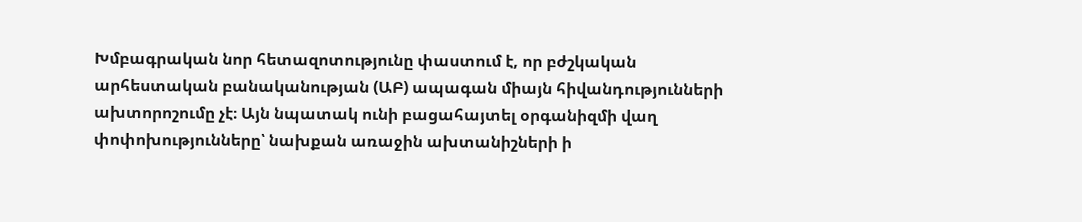Խմբագրական նոր հետազոտությունը փաստում է, որ բժշկական արհեստական բանականության (ԱԲ) ապագան միայն հիվանդությունների ախտորոշումը չէ։ Այն նպատակ ունի բացահայտել օրգանիզմի վաղ փոփոխությունները՝ նախքան առաջին ախտանիշների ի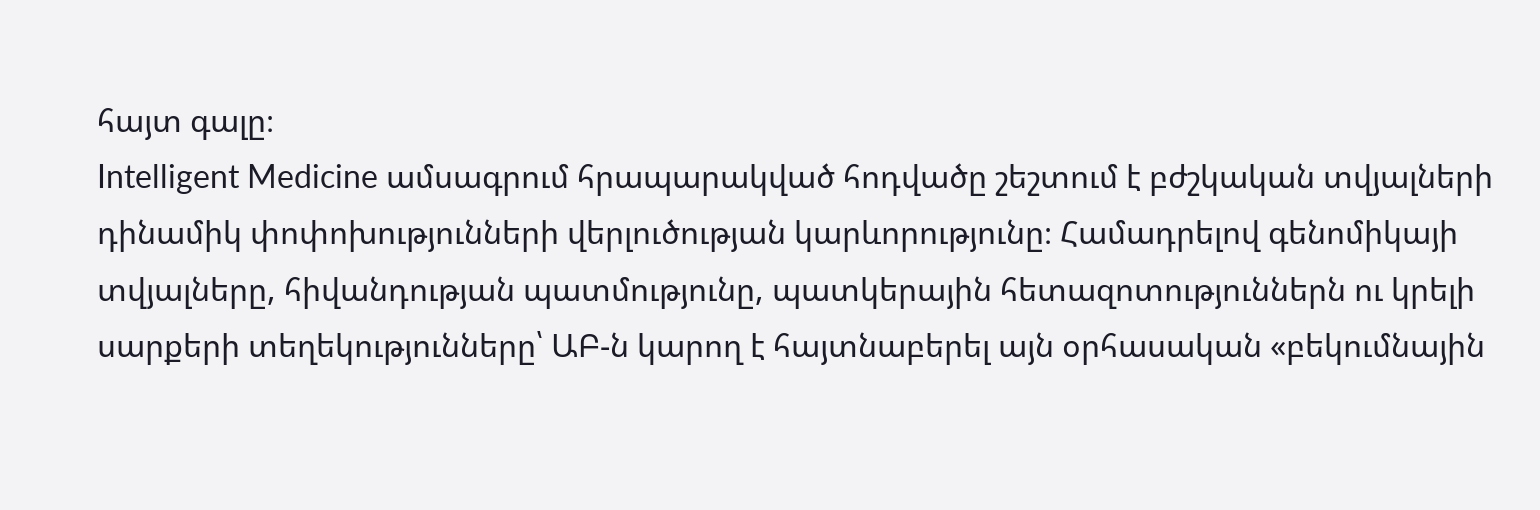հայտ գալը։
Intelligent Medicine ամսագրում հրապարակված հոդվածը շեշտում է բժշկական տվյալների դինամիկ փոփոխությունների վերլուծության կարևորությունը։ Համադրելով գենոմիկայի տվյալները, հիվանդության պատմությունը, պատկերային հետազոտություններն ու կրելի սարքերի տեղեկությունները՝ ԱԲ-ն կարող է հայտնաբերել այն օրհասական «բեկումնային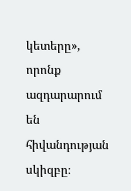կետերը», որոնք ազդարարում են հիվանդության սկիզբը։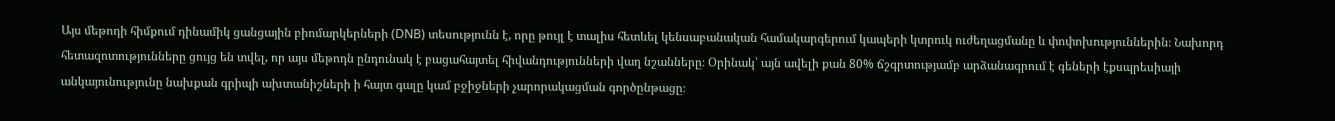Այս մեթոդի հիմքում դինամիկ ցանցային բիոմարկերների (DNB) տեսությունն է, որը թույլ է տալիս հետևել կենսաբանական համակարգերում կապերի կտրուկ ուժեղացմանը և փոփոխություններին։ Նախորդ հետազոտությունները ցույց են տվել, որ այս մեթոդն ընդունակ է բացահայտել հիվանդությունների վաղ նշանները։ Օրինակ՝ այն ավելի քան 80% ճշգրտությամբ արձանագրում է գեների էքսպրեսիայի անկայունությունը նախքան գրիպի ախտանիշների ի հայտ գալը կամ բջիջների չարորակացման գործընթացը։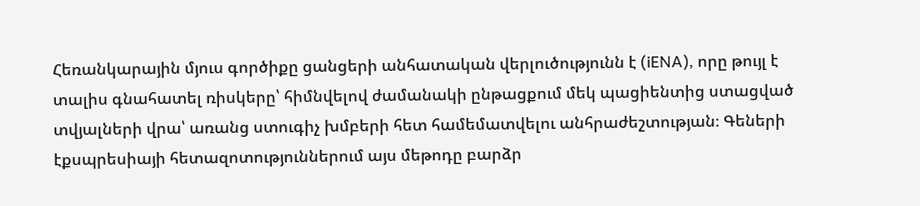Հեռանկարային մյուս գործիքը ցանցերի անհատական վերլուծությունն է (iENA), որը թույլ է տալիս գնահատել ռիսկերը՝ հիմնվելով ժամանակի ընթացքում մեկ պացիենտից ստացված տվյալների վրա՝ առանց ստուգիչ խմբերի հետ համեմատվելու անհրաժեշտության։ Գեների էքսպրեսիայի հետազոտություններում այս մեթոդը բարձր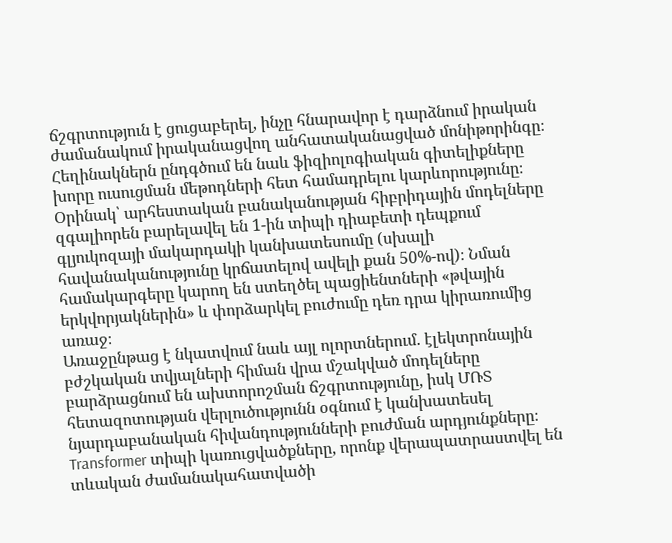ճշգրտություն է ցուցաբերել, ինչը հնարավոր է դարձնում իրական ժամանակում իրականացվող անհատականացված մոնիթորինգը։
Հեղինակներն ընդգծում են նաև ֆիզիոլոգիական գիտելիքները խորը ուսուցման մեթոդների հետ համադրելու կարևորությունը։ Օրինակ՝ արհեստական բանականության հիբրիդային մոդելները զգալիորեն բարելավել են 1-ին տիպի դիաբետի դեպքում գլյուկոզայի մակարդակի կանխատեսումը (սխալի հավանականությունը կրճատելով ավելի քան 50%-ով)։ Նման համակարգերը կարող են ստեղծել պացիենտների «թվային երկվորյակներին» և փորձարկել բուժումը դեռ դրա կիրառումից առաջ։
Առաջընթաց է նկատվում նաև այլ ոլորտներում. էլեկտրոնային բժշկական տվյալների հիման վրա մշակված մոդելները բարձրացնում են ախտորոշման ճշգրտությունը, իսկ ՄՌՏ հետազոտության վերլուծությունն օգնում է կանխատեսել նյարդաբանական հիվանդությունների բուժման արդյունքները։ Transformer տիպի կառուցվածքները, որոնք վերապատրաստվել են տևական ժամանակահատվածի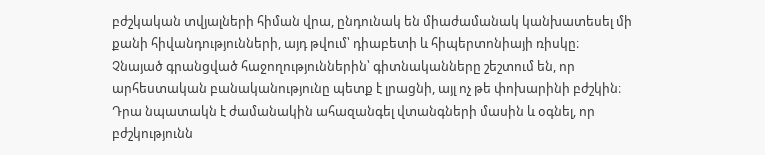բժշկական տվյալների հիման վրա, ընդունակ են միաժամանակ կանխատեսել մի քանի հիվանդությունների, այդ թվում՝ դիաբետի և հիպերտոնիայի ռիսկը։
Չնայած գրանցված հաջողություններին՝ գիտնականները շեշտում են, որ արհեստական բանականությունը պետք է լրացնի, այլ ոչ թե փոխարինի բժշկին։ Դրա նպատակն է ժամանակին ահազանգել վտանգների մասին և օգնել, որ բժշկությունն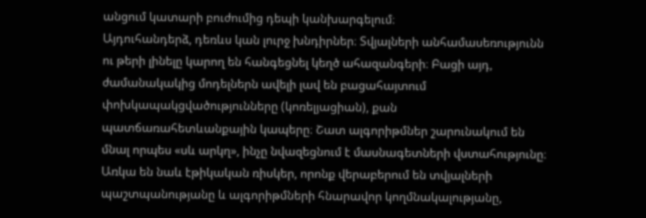անցում կատարի բուժումից դեպի կանխարգելում։
Այդուհանդերձ, դեռևս կան լուրջ խնդիրներ։ Տվյալների անհամասեռությունն ու թերի լինելը կարող են հանգեցնել կեղծ ահազանգերի։ Բացի այդ, ժամանակակից մոդելներն ավելի լավ են բացահայտում փոխկապակցվածությունները (կոռելյացիան), քան պատճառահետևանքային կապերը։ Շատ ալգորիթմներ շարունակում են մնալ որպես «սև արկղ», ինչը նվազեցնում է մասնագետների վստահությունը։
Առկա են նաև էթիկական ռիսկեր, որոնք վերաբերում են տվյալների պաշտպանությանը և ալգորիթմների հնարավոր կողմնակալությանը,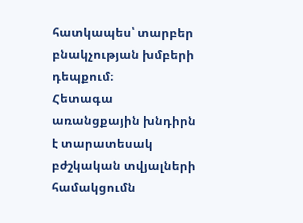հատկապես՝ տարբեր բնակչության խմբերի դեպքում։
Հետագա առանցքային խնդիրն է տարատեսակ բժշկական տվյալների համակցումն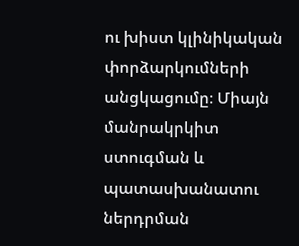ու խիստ կլինիկական փորձարկումների անցկացումը։ Միայն մանրակրկիտ ստուգման և պատասխանատու ներդրման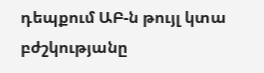դեպքում ԱԲ-ն թույլ կտա բժշկությանը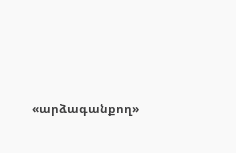«արձագանքող»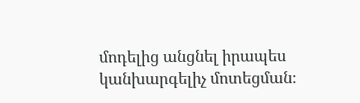մոդելից անցնել իրապես կանխարգելիչ մոտեցման։